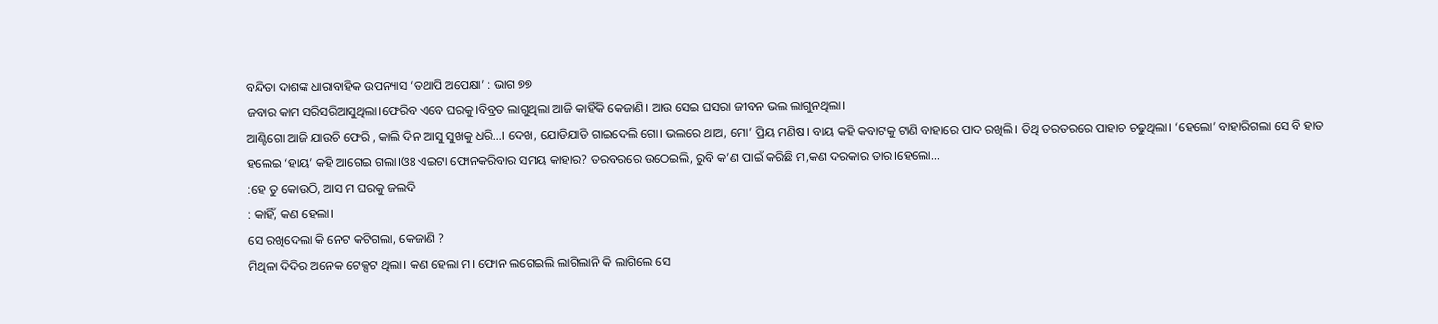ବନ୍ଦିତା ଦାଶଙ୍କ ଧାରାବାହିକ ଉପନ୍ୟାସ ‘ତଥାପି ଅପେକ୍ଷା’ : ଭାଗ ୭୭
ଜବାର କାମ ସରିସରିଆସୁଥିଲା।ଫେରିବ ଏବେ ଘରକୁ।ବିବ୍ରତ ଲାଗୁଥିଲା ଆଜି କାହିଁକି କେଜାଣି। ଆଉ ସେଇ ଘସରା ଜୀବନ ଭଲ ଲାଗୁନଥିଲା।
ଆଣ୍ଟିଗୋ ଆଜି ଯାଉଚି ଫେରି , କାଲି ଦିନ ଆସୁ ସୁଖକୁ ଧରି…। ଦେଖ, ଯୋଡିଯାଡି ଗାଇଦେଲି ଗୋ। ଭଲରେ ଥାଅ, ମୋ’ ପ୍ରିୟ ମଣିଷ। ବାୟ କହି କବାଟକୁ ଟାଣି ବାହାରେ ପାଦ ରଖିଲି। ତିଥି ତରତରରେ ପାହାଚ ଚଢୁଥିଲା। ‘ହେଲୋ’ ବାହାରିଗଲା ସେ ବି ହାତ ହଲେଇ ‘ହାୟ’ କହି ଆଗେଇ ଗଲା।ଓଃ ଏଇଟା ଫୋନକରିବାର ସମୟ କାହାର? ତରବରରେ ଉଠେଇଲି, ରୁବି କ’ଣ ପାଇଁ କରିଛି ମ,କଣ ଦରକାର ତାର।ହେଲୋ…
:ହେ ତୁ କୋଉଠି, ଆସ ମ ଘରକୁ ଜଲଦି
: କାହିଁ, କଣ ହେଲା।
ସେ ରଖିଦେଲା କି ନେଟ କଟିଗଲା, କେଜାଣି ?
ମିଥିଳା ଦିଦିର ଅନେକ ଟେକ୍ସଟ ଥିଲା। କଣ ହେଲା ମ। ଫୋନ ଲଗେଇଲି ଲାଗିଲାନି କି ଲାଗିଲେ ସେ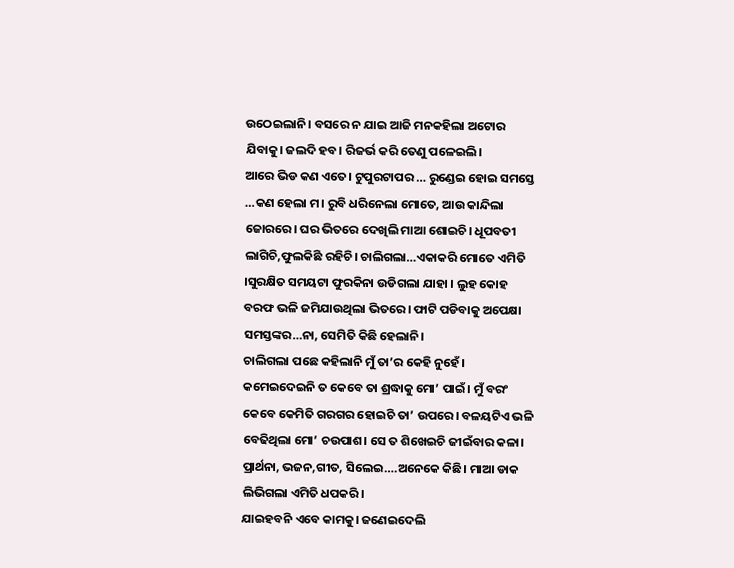ଉଠେଇଲାନି। ବସରେ ନ ଯାଇ ଆଜି ମନକହିଲା ଅଟୋର ଯିବାକୁ। ଜଲଦି ହବ। ରିଜର୍ଭ କରି ତେଣୁ ପଳେଇଲି।
ଆରେ ଭିଡ କଣ ଏତେ। ଟୁପୁରଟାପର … ରୁଣ୍ଡେଇ ହୋଇ ସମସ୍ତେ …କଣ ହେଲା ମ। ରୁବି ଧରିନେଲା ମୋତେ, ଆଉ କାନ୍ଦିଲା ଜୋରରେ। ଘର ଭିତରେ ଦେଖିଲି ମାଆ ଶୋଇଚି। ଧୂପବତୀ ଲାଗିଚି,ଫୁଲକିଛି ରହିଚି। ଚାଲିଗଲା…ଏକାକରି ମୋତେ ଏମିତି ।ସୁରକ୍ଷିତ ସମୟଟା ଫୁରକିନା ଉଡିଗଲା ଯାହା । ଲୁହ କୋହ ବରଫ ଭଳି ଜମିଯାଉଥିଲା ଭିତରେ। ଫାଟି ପଡିବାକୁ ଅପେକ୍ଷା ସମସ୍ତଙ୍କର…ନା, ସେମିତି କିଛି ହେଲାନି।
ଚାଲିଗଲା ପଛେ କହିଲାନି ମୁଁ ତା’ର କେହି ନୁହେଁ। କମେଇଦେଇନି ତ କେବେ ତା ଶ୍ରଦ୍ଧାକୁ ମୋ’ ପାଇଁ। ମୁଁ ବରଂ କେବେ କେମିତି ଗରଗର ହୋଇଚି ତା’ ଉପରେ। ବଳୟଟିଏ ଭଳି ବେଢିଥିଲା ମୋ’ ଚଉପାଶ। ସେ ତ ଶିଖେଇଚି ଜୀଇଁବାର କଳା। ପ୍ରାର୍ଥନା, ଭଜନ,ଗୀତ, ସିଲେଇ….ଅନେକେ କିଛି। ମାଆ ଡାକ ଲିଭିଗଲା ଏମିତି ଧପକରି।
ଯାଇହବନି ଏବେ କାମକୁ। ଜଣେଇଦେଲି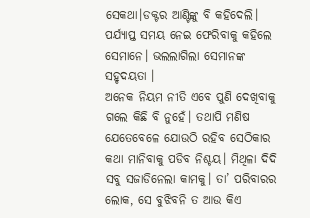ସେକଥା।ଡକ୍ଟର ଆଣ୍ଟିଙ୍କୁ ବି କହିଦେଲି। ପର୍ଯ୍ୟାପ୍ତ ସମୟ ନେଇ ଫେରିବାକୁ କହିଲେ ସେମାନେ। ଭଲଲାଗିଲା ସେମାନଙ୍କ ସହୃଦୟତା ।
ଅନେକ ନିୟମ ନୀତି ଏବେ ପୁଣି ଦେଖିବାକୁ ଗଲେ କିଛି ବି ନୁହେଁ। ତଥାପି ମଣିଷ ଯେତେବେଳେ ଯୋଉଠି ରହିବ ସେଠିକାର କଥା ମାନିବାକୁ ପଡିବ ନିଶ୍ଚୟ। ମିଥିଳା ଦିଦି ସବୁ ସଜାଡିନେଲା କାମକୁ। ତା’ ପରିବାରର ଲୋକ, ସେ ବୁଝିବନି ତ ଆଉ କିଏ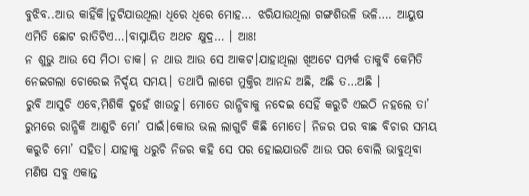ବୁଝିବ..ଆଉ କାହିଁକି।ତୁଟିଯାଉଥିଲା ଧିରେ ଧିରେ ମୋହ… ଝରିଯାଉଥିଲା ଗଙ୍ଗଶିଉଳି ଭଳି…. ଆୟୁଷ ଏମିତି ଛୋଟ ରାତିଟିଏ…।ବାସ୍ନାୟିତ ଅଥଚ କ୍ଷୁଦ୍ର… । ଆଃ!
ନ ଶୁଭୁ ଆଉ ସେ ମିଠା ଡାକ। ନ ଥାଉ ଆଉ ସେ ଆକଟ।ଯାହାଥିଲା ଖିଅଟେ ସମ୍ପର୍କ ତାକୁବି କେମିତି ନେଇଗଲା ଚୋରେଇ ନିର୍ଦ୍ଦୟ ସମୟ। ତଥାପି ଲାଗେ ମୁକ୍ତିର ଆନନ୍ଦ ଅଛି, ଅଛି ତ…ଅଛି ।
ରୁବି ଆସୁଚି ଏବେ,ମିଶିକି ଦୁହେଁ ଖାଉଚୁ। ମୋତେ ରାନ୍ଧିବାକୁ ନଦେଇ ସେହିଁ କରୁଚି ଏଇଠି ନହଲେ ତା’ ରୁମରେ ରାନ୍ଧିକି ଆଣୁଚି ମୋ’ ପାଇଁ।କୋଉ ଭଲ ଲାଗୁଚି କିଛି ମୋତେ। ନିଜର ପର ବାଛ ବିଚାର ସମୟ କରୁଚି ମୋ’ ସହିତ। ଯାହାକୁ ଧରୁଚି ନିଜର କହି ସେ ପର ହୋଇଯାଉଚି ଆଉ ପର ବୋଲି ଭାବୁଥିବା ମଣିଷ ସବୁ ଏକାନ୍ତ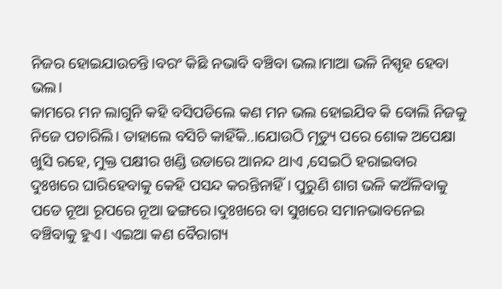ନିଜର ହୋଇଯାଉଚନ୍ତି।ବରଂ କିଛି ନଭାବି ବଞ୍ଚିବା ଭଲ।ମାଆ ଭଳି ନିସ୍ପୃହ ହେବା ଭଲ।
କାମରେ ମନ ଲାଗୁନି କହି ବସିପଡିଲେ କଣ ମନ ଭଲ ହୋଇଯିବ କି ବୋଲି ନିଜକୁ ନିଜେ ପଚାରିଲି। ତାହାଲେ ବସିଚି କାହିଁକି..।ଯୋଉଠି ମୃତ୍ୟୁ ପରେ ଶୋକ ଅପେକ୍ଷା ଖୁସି ରହେ, ମୁକ୍ତ ପକ୍ଷୀର ଖଣ୍ଡି ଉଡାରେ ଆନନ୍ଦ ଥାଏ ,ସେଇଠି ହରାଇବାର ଦୁଃଖରେ ଘାରିହେବାକୁ କେହି ପସନ୍ଦ କରନ୍ତିନାହିଁ । ପୁରୁଣି ଶାଗ ଭଳି କଅଁଳିବାକୁ ପଡେ ନୂଆ ରୂପରେ ନୂଆ ଢଙ୍ଗରେ।ଦୁଃଖରେ ବା ସୁଖରେ ସମାନଭାବନେଇ ବଞ୍ଚିବାକୁ ହୁଏ। ଏଇଆ କଣ ବୈରାଗ୍ୟ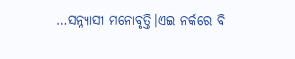…ସନ୍ନ୍ୟାସୀ ମନୋବୃତ୍ତି।ଏଇ ନର୍କରେ ବି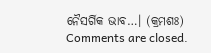ନୈସର୍ଗିକ ଭାବ…। (କ୍ରମଶଃ)
Comments are closed.